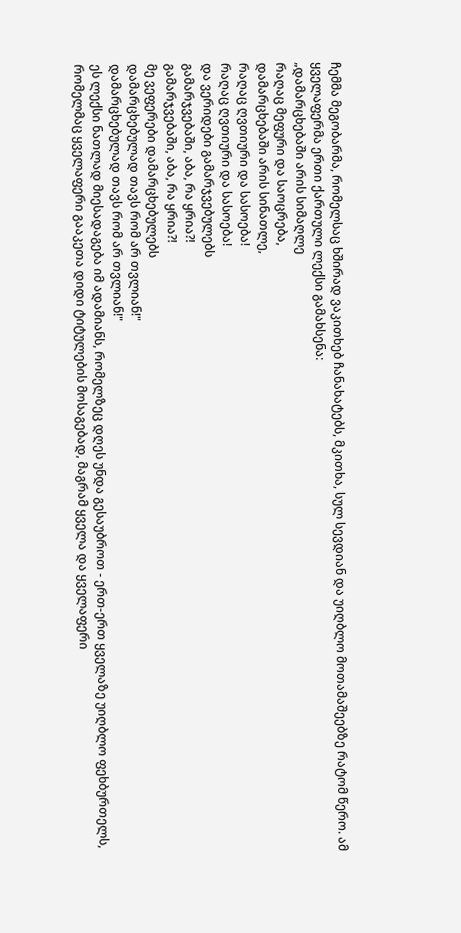ჩემმა მეგობარმა, რომელსაც ხშირად ვაკითხებ ჩანახატებს, მკითხა, სულ სევდიან და უიღბლო მოთამაშეებზე რატომ წერო. ამ ყველაფერმა ერთი ქართული ლექსი გამახსენა:
„დამარცხებაში არის სიმაღლე
რაღაც მეფური და საოცრება,
დამარცხებაში არის სინათლე,
რაღაც ღვთიური და სასოება!
რაღაც ღვთიური და სასოება!
და ვერიდები გამარჯვებულებს
გამარჯვებაში, აბა, რა ყრია?!
გამარჯვებაში, აბა, რა ყრია?!
მე ვეფერები დამარცხებულებს
დამარცხებულად თავს რომ არ თვლიან!"
დამარცხებულად თავს რომ არ თვლიან!"
ეს ლექსი ნათლად მიესადაგება იმ ადამიანს, რომელზეც დღეს უნდა გესაუბროთ - ერთ-ერთ ყველაზე უიღბლო ფეხბურთელს, რომელმაც ყველაფერი გააკეთა დიდი ტიტულების მოსაგებად, მაგრამ ყველა და ყველაფერი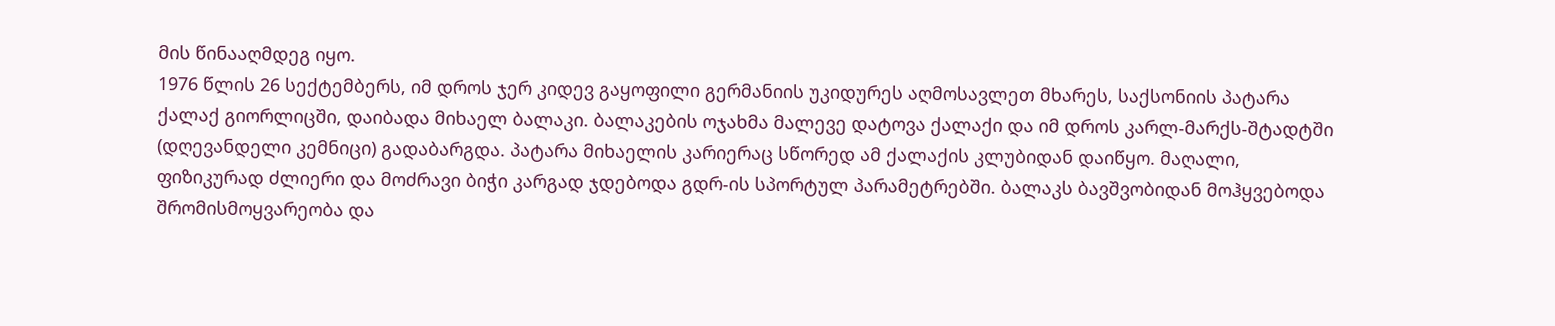მის წინააღმდეგ იყო.
1976 წლის 26 სექტემბერს, იმ დროს ჯერ კიდევ გაყოფილი გერმანიის უკიდურეს აღმოსავლეთ მხარეს, საქსონიის პატარა ქალაქ გიორლიცში, დაიბადა მიხაელ ბალაკი. ბალაკების ოჯახმა მალევე დატოვა ქალაქი და იმ დროს კარლ-მარქს-შტადტში (დღევანდელი კემნიცი) გადაბარგდა. პატარა მიხაელის კარიერაც სწორედ ამ ქალაქის კლუბიდან დაიწყო. მაღალი, ფიზიკურად ძლიერი და მოძრავი ბიჭი კარგად ჯდებოდა გდრ-ის სპორტულ პარამეტრებში. ბალაკს ბავშვობიდან მოჰყვებოდა შრომისმოყვარეობა და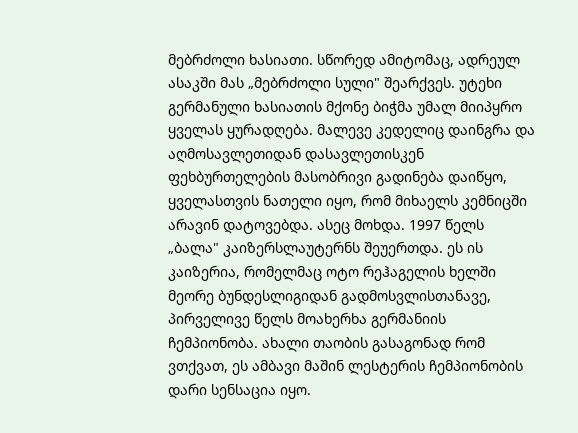მებრძოლი ხასიათი. სწორედ ამიტომაც, ადრეულ ასაკში მას „მებრძოლი სული" შეარქვეს. უტეხი გერმანული ხასიათის მქონე ბიჭმა უმალ მიიპყრო ყველას ყურადღება. მალევე კედელიც დაინგრა და აღმოსავლეთიდან დასავლეთისკენ ფეხბურთელების მასობრივი გადინება დაიწყო, ყველასთვის ნათელი იყო, რომ მიხაელს კემნიცში არავინ დატოვებდა. ასეც მოხდა. 1997 წელს „ბალა" კაიზერსლაუტერნს შეუერთდა. ეს ის კაიზერია, რომელმაც ოტო რეჰაგელის ხელში მეორე ბუნდესლიგიდან გადმოსვლისთანავე, პირველივე წელს მოახერხა გერმანიის ჩემპიონობა. ახალი თაობის გასაგონად რომ ვთქვათ, ეს ამბავი მაშინ ლესტერის ჩემპიონობის დარი სენსაცია იყო.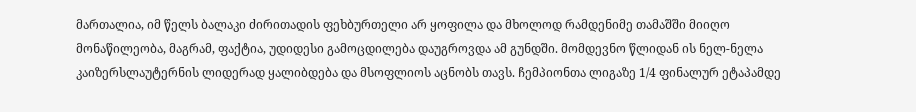მართალია, იმ წელს ბალაკი ძირითადის ფეხბურთელი არ ყოფილა და მხოლოდ რამდენიმე თამაშში მიიღო მონაწილეობა, მაგრამ, ფაქტია, უდიდესი გამოცდილება დაუგროვდა ამ გუნდში. მომდევნო წლიდან ის ნელ-ნელა კაიზერსლაუტერნის ლიდერად ყალიბდება და მსოფლიოს აცნობს თავს. ჩემპიონთა ლიგაზე 1/4 ფინალურ ეტაპამდე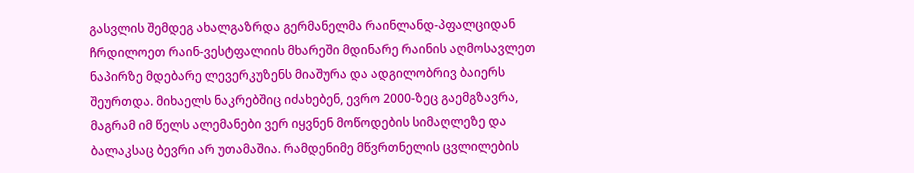გასვლის შემდეგ ახალგაზრდა გერმანელმა რაინლანდ-პფალციდან ჩრდილოეთ რაინ-ვესტფალიის მხარეში მდინარე რაინის აღმოსავლეთ ნაპირზე მდებარე ლევერკუზენს მიაშურა და ადგილობრივ ბაიერს შეურთდა. მიხაელს ნაკრებშიც იძახებენ, ევრო 2000-ზეც გაემგზავრა, მაგრამ იმ წელს ალემანები ვერ იყვნენ მოწოდების სიმაღლეზე და ბალაკსაც ბევრი არ უთამაშია. რამდენიმე მწვრთნელის ცვლილების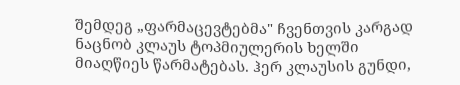შემდეგ „ფარმაცევტებმა" ჩვენთვის კარგად ნაცნობ კლაუს ტოპმიულერის ხელში მიაღწიეს წარმატებას. ჰერ კლაუსის გუნდი,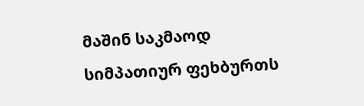მაშინ საკმაოდ სიმპათიურ ფეხბურთს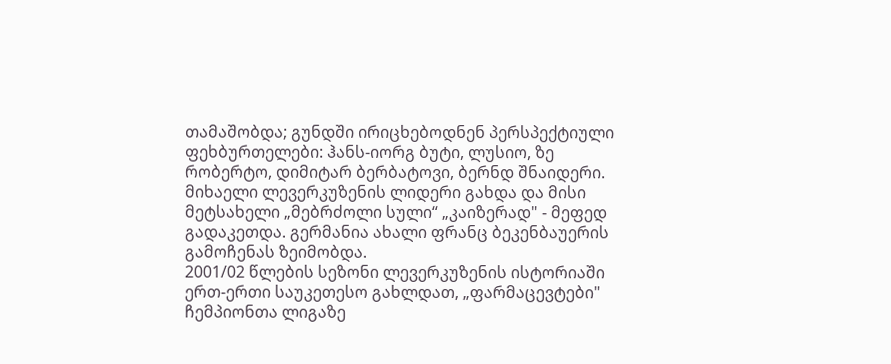თამაშობდა; გუნდში ირიცხებოდნენ პერსპექტიული ფეხბურთელები: ჰანს-იორგ ბუტი, ლუსიო, ზე რობერტო, დიმიტარ ბერბატოვი, ბერნდ შნაიდერი. მიხაელი ლევერკუზენის ლიდერი გახდა და მისი მეტსახელი „მებრძოლი სული“ „კაიზერად" - მეფედ გადაკეთდა. გერმანია ახალი ფრანც ბეკენბაუერის გამოჩენას ზეიმობდა.
2001/02 წლების სეზონი ლევერკუზენის ისტორიაში ერთ-ერთი საუკეთესო გახლდათ, „ფარმაცევტები" ჩემპიონთა ლიგაზე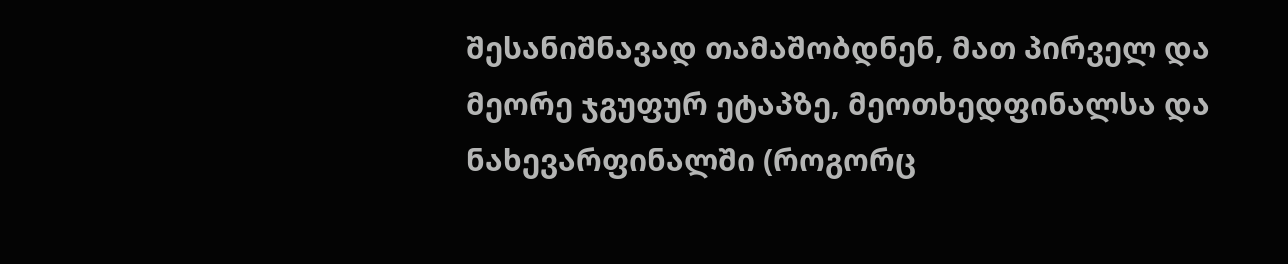შესანიშნავად თამაშობდნენ, მათ პირველ და მეორე ჯგუფურ ეტაპზე, მეოთხედფინალსა და ნახევარფინალში (როგორც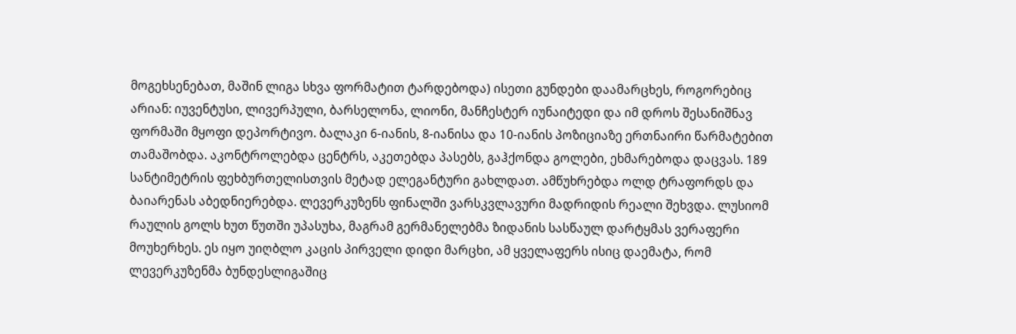მოგეხსენებათ, მაშინ ლიგა სხვა ფორმატით ტარდებოდა) ისეთი გუნდები დაამარცხეს, როგორებიც არიან: იუვენტუსი, ლივერპული, ბარსელონა, ლიონი, მანჩესტერ იუნაიტედი და იმ დროს შესანიშნავ ფორმაში მყოფი დეპორტივო. ბალაკი 6-იანის, 8-იანისა და 10-იანის პოზიციაზე ერთნაირი წარმატებით თამაშობდა. აკონტროლებდა ცენტრს, აკეთებდა პასებს, გაჰქონდა გოლები, ეხმარებოდა დაცვას. 189 სანტიმეტრის ფეხბურთელისთვის მეტად ელეგანტური გახლდათ. ამწუხრებდა ოლდ ტრაფორდს და ბაიარენას აბედნიერებდა. ლევერკუზენს ფინალში ვარსკვლავური მადრიდის რეალი შეხვდა. ლუსიომ რაულის გოლს ხუთ წუთში უპასუხა, მაგრამ გერმანელებმა ზიდანის სასწაულ დარტყმას ვერაფერი მოუხერხეს. ეს იყო უიღბლო კაცის პირველი დიდი მარცხი, ამ ყველაფერს ისიც დაემატა, რომ ლევერკუზენმა ბუნდესლიგაშიც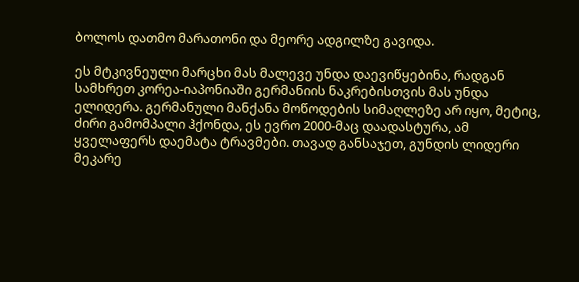ბოლოს დათმო მარათონი და მეორე ადგილზე გავიდა.

ეს მტკივნეული მარცხი მას მალევე უნდა დაევიწყებინა, რადგან სამხრეთ კორეა-იაპონიაში გერმანიის ნაკრებისთვის მას უნდა ელიდერა. გერმანული მანქანა მოწოდების სიმაღლეზე არ იყო, მეტიც, ძირი გამომპალი ჰქონდა, ეს ევრო 2000-მაც დაადასტურა, ამ ყველაფერს დაემატა ტრავმები. თავად განსაჯეთ, გუნდის ლიდერი მეკარე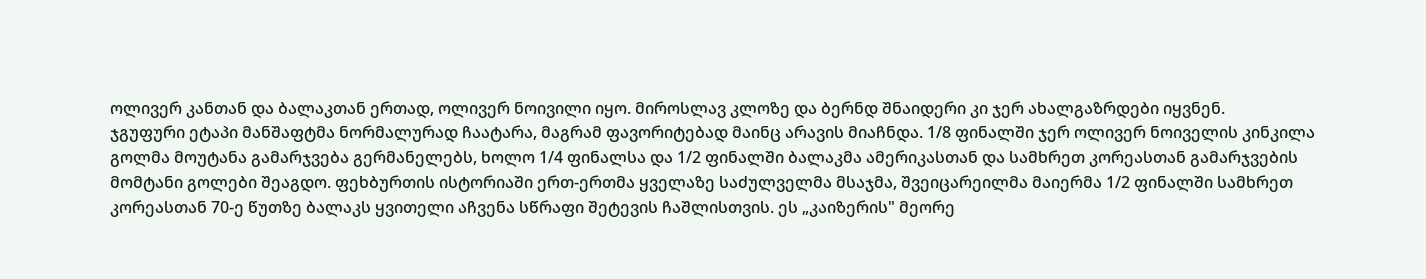ოლივერ კანთან და ბალაკთან ერთად, ოლივერ ნოივილი იყო. მიროსლავ კლოზე და ბერნდ შნაიდერი კი ჯერ ახალგაზრდები იყვნენ.
ჯგუფური ეტაპი მანშაფტმა ნორმალურად ჩაატარა, მაგრამ ფავორიტებად მაინც არავის მიაჩნდა. 1/8 ფინალში ჯერ ოლივერ ნოიველის კინკილა გოლმა მოუტანა გამარჯვება გერმანელებს, ხოლო 1/4 ფინალსა და 1/2 ფინალში ბალაკმა ამერიკასთან და სამხრეთ კორეასთან გამარჯვების მომტანი გოლები შეაგდო. ფეხბურთის ისტორიაში ერთ-ერთმა ყველაზე საძულველმა მსაჯმა, შვეიცარეილმა მაიერმა 1/2 ფინალში სამხრეთ კორეასთან 70-ე წუთზე ბალაკს ყვითელი აჩვენა სწრაფი შეტევის ჩაშლისთვის. ეს „კაიზერის" მეორე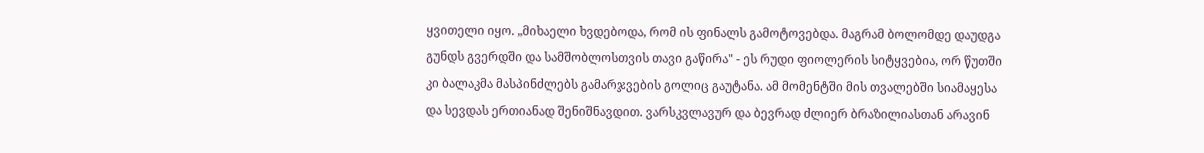ყვითელი იყო. „მიხაელი ხვდებოდა, რომ ის ფინალს გამოტოვებდა. მაგრამ ბოლომდე დაუდგა გუნდს გვერდში და სამშობლოსთვის თავი გაწირა" - ეს რუდი ფიოლერის სიტყვებია, ორ წუთში კი ბალაკმა მასპინძლებს გამარჯვების გოლიც გაუტანა. ამ მომენტში მის თვალებში სიამაყესა და სევდას ერთიანად შენიშნავდით. ვარსკვლავურ და ბევრად ძლიერ ბრაზილიასთან არავინ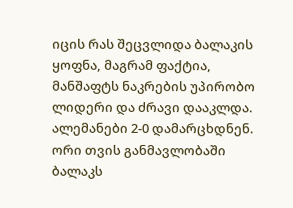იცის რას შეცვლიდა ბალაკის ყოფნა, მაგრამ ფაქტია, მანშაფტს ნაკრების უპირობო ლიდერი და ძრავი დააკლდა. ალემანები 2-0 დამარცხდნენ.
ორი თვის განმავლობაში ბალაკს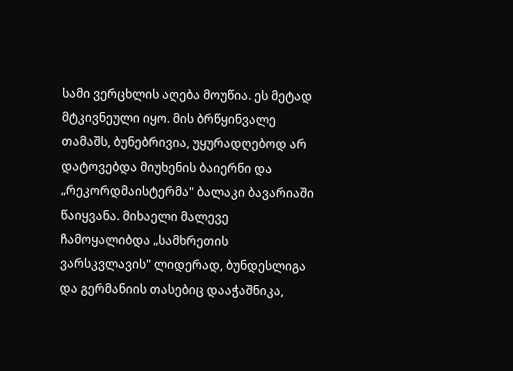სამი ვერცხლის აღება მოუწია. ეს მეტად მტკივნეული იყო. მის ბრწყინვალე თამაშს, ბუნებრივია, უყურადღებოდ არ დატოვებდა მიუხენის ბაიერნი და „რეკორდმაისტერმა" ბალაკი ბავარიაში წაიყვანა. მიხაელი მალევე ჩამოყალიბდა „სამხრეთის ვარსკვლავის" ლიდერად, ბუნდესლიგა და გერმანიის თასებიც დააჭაშნიკა,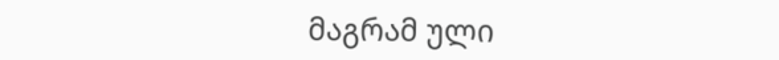მაგრამ ული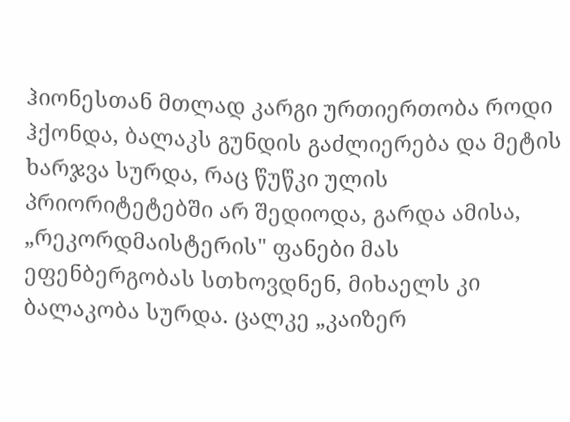ჰიონესთან მთლად კარგი ურთიერთობა როდი ჰქონდა, ბალაკს გუნდის გაძლიერება და მეტის ხარჯვა სურდა, რაც წუწკი ულის პრიორიტეტებში არ შედიოდა, გარდა ამისა, „რეკორდმაისტერის" ფანები მას ეფენბერგობას სთხოვდნენ, მიხაელს კი ბალაკობა სურდა. ცალკე „კაიზერ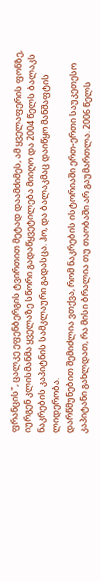ფრანცის", ცალკე ეფენბერგის ტვირთით მეტად დაამძიმეს, ამ ყველაფერის ფონზე, იურგენ კლისმანმა ყველაზე სწორი გადაწყვეტილება მიიღო და 2004 წელს ბალაკს ნაკრების კაპიტნის სამკლაური გადასცა. ჰო, და ბალაკმაც დაიწყო მანშაფტის ლიდერობა.
დარწმუნებით შემიძლია ვთქვა, რომ ნაკრების ისტორიაში ერთ-ერთი საუკეთესო კაპიტანი გახლდათ, რა მისი ბრალია თუ თაობაში არ გაუმართლა. 2006 წელს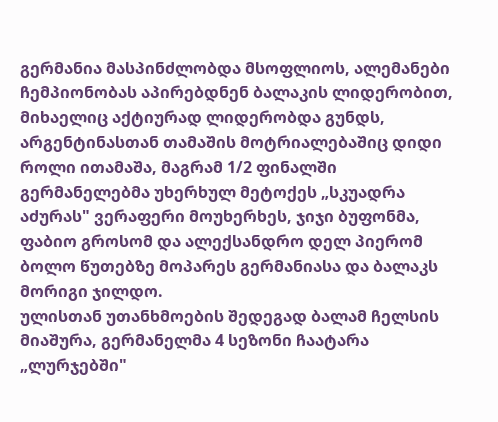გერმანია მასპინძლობდა მსოფლიოს, ალემანები ჩემპიონობას აპირებდნენ ბალაკის ლიდერობით, მიხაელიც აქტიურად ლიდერობდა გუნდს, არგენტინასთან თამაშის მოტრიალებაშიც დიდი როლი ითამაშა, მაგრამ 1/2 ფინალში გერმანელებმა უხერხულ მეტოქეს „სკუადრა აძურას" ვერაფერი მოუხერხეს, ჯიჯი ბუფონმა, ფაბიო გროსომ და ალექსანდრო დელ პიერომ ბოლო წუთებზე მოპარეს გერმანიასა და ბალაკს მორიგი ჯილდო.
ულისთან უთანხმოების შედეგად ბალამ ჩელსის მიაშურა, გერმანელმა 4 სეზონი ჩაატარა „ლურჯებში"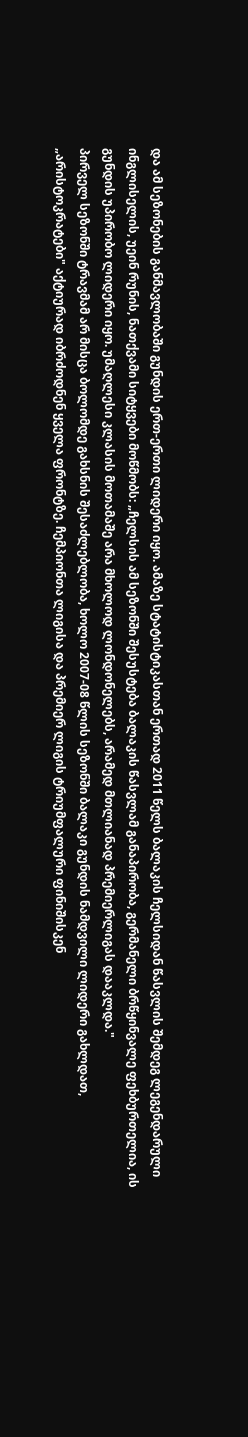და ამ სეზონების განმავლობაში გუნდის ერთ-ერთი ლიდერი იყო. ამაზე სტატისტიკასთან ერთად 2011 წელს ბალაკის ჩელსიდან წასვლის შემდეგ ლეგენდარული ინგლისელის, უეინ რუნის, ნათქვამი სიტყვები მოწმობს: „ჩელსის ამ სეზონში შესუსტება ბალაკის წასვლამ განაპირობა, გერმანელი ბრწყინვალე ფეხბურთელია, ის გუნდის უპირობო ლიდერი იყო. უმაღლესი კლასის მოთამაშე არა მხოლოდ ლონდონელებს, არამედ მთლიანად პრემიერლიგას დააკლდა."
პირველ სეზონში ტრავმამ არ მისცა ბოლომდე გახსნის შესაძლებლობა, ხოლო 2007-08 წლის სეზონში ბალაკი გუნდის ნამდვილი ლიდერი გახლდათ, „არისტოკრატები" აქტიურად იბრძოდნენ ყველა ფრონტზე. ჩემპიონთა ლიგისა და პრემიერ ლიგის ტრიუმფალური ფინიშისკენ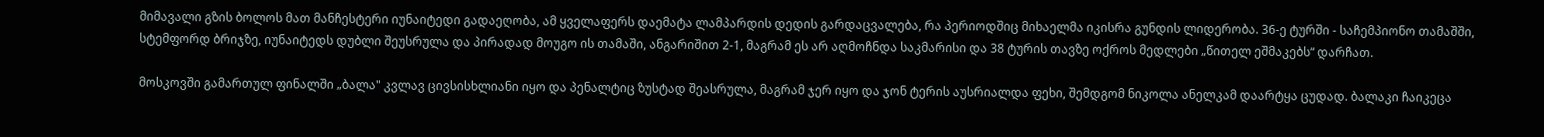მიმავალი გზის ბოლოს მათ მანჩესტერი იუნაიტედი გადაეღობა, ამ ყველაფერს დაემატა ლამპარდის დედის გარდაცვალება, რა პერიოდშიც მიხაელმა იკისრა გუნდის ლიდერობა. 36-ე ტურში - საჩემპიონო თამაშში, სტემფორდ ბრიჯზე, იუნაიტედს დუბლი შეუსრულა და პირადად მოუგო ის თამაში, ანგარიშით 2-1, მაგრამ ეს არ აღმოჩნდა საკმარისი და 38 ტურის თავზე ოქროს მედლები „წითელ ეშმაკებს“ დარჩათ.

მოსკოვში გამართულ ფინალში „ბალა" კვლავ ცივსისხლიანი იყო და პენალტიც ზუსტად შეასრულა, მაგრამ ჯერ იყო და ჯონ ტერის აუსრიალდა ფეხი, შემდგომ ნიკოლა ანელკამ დაარტყა ცუდად. ბალაკი ჩაიკეცა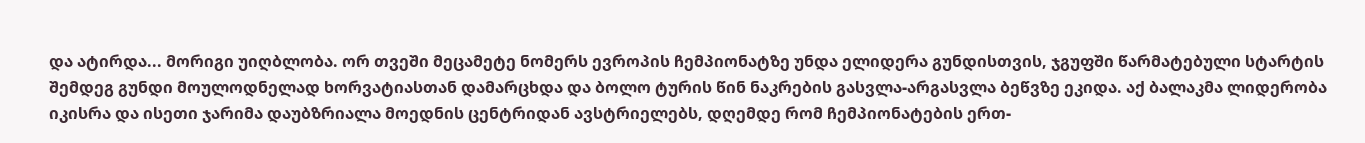და ატირდა... მორიგი უიღბლობა. ორ თვეში მეცამეტე ნომერს ევროპის ჩემპიონატზე უნდა ელიდერა გუნდისთვის, ჯგუფში წარმატებული სტარტის შემდეგ გუნდი მოულოდნელად ხორვატიასთან დამარცხდა და ბოლო ტურის წინ ნაკრების გასვლა-არგასვლა ბეწვზე ეკიდა. აქ ბალაკმა ლიდერობა იკისრა და ისეთი ჯარიმა დაუბზრიალა მოედნის ცენტრიდან ავსტრიელებს, დღემდე რომ ჩემპიონატების ერთ-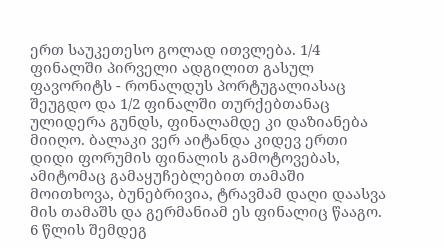ერთ საუკეთესო გოლად ითვლება. 1/4 ფინალში პირველი ადგილით გასულ ფავორიტს - რონალდუს პორტუგალიასაც შეუგდო და 1/2 ფინალში თურქებთანაც ულიდერა გუნდს, ფინალამდე კი დაზიანება მიიღო. ბალაკი ვერ აიტანდა კიდევ ერთი დიდი ფორუმის ფინალის გამოტოვებას, ამიტომაც გამაყუჩებლებით თამაში მოითხოვა, ბუნებრივია, ტრავმამ დაღი დაასვა მის თამაშს და გერმანიამ ეს ფინალიც წააგო. 6 წლის შემდეგ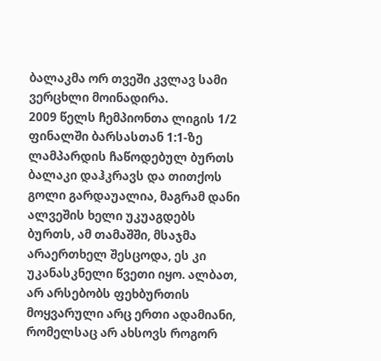ბალაკმა ორ თვეში კვლავ სამი ვერცხლი მოინადირა.
2009 წელს ჩემპიონთა ლიგის 1/2 ფინალში ბარსასთან 1:1-ზე ლამპარდის ჩაწოდებულ ბურთს ბალაკი დაჰკრავს და თითქოს გოლი გარდაუალია, მაგრამ დანი ალვეშის ხელი უკუაგდებს ბურთს, ამ თამაშში, მსაჯმა არაერთხელ შესცოდა, ეს კი უკანასკნელი წვეთი იყო. ალბათ, არ არსებობს ფეხბურთის მოყვარული არც ერთი ადამიანი, რომელსაც არ ახსოვს როგორ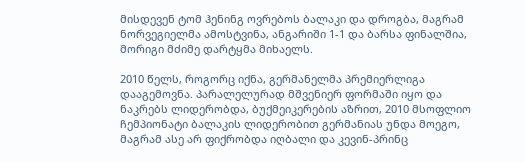მისდევენ ტომ ჰენინგ ოვრებოს ბალაკი და დროგბა, მაგრამ ნორვეგიელმა ამოსტვინა, ანგარიში 1-1 და ბარსა ფინალშია, მორიგი მძიმე დარტყმა მიხაელს.

2010 წელს, როგორც იქნა, გერმანელმა პრემიერლიგა დააგემოვნა. პარალელურად მშვენიერ ფორმაში იყო და ნაკრებს ლიდერობდა, ბუქმეიკერების აზრით, 2010 მსოფლიო ჩემპიონატი ბალაკის ლიდერობით გერმანიას უნდა მოეგო, მაგრამ ასე არ ფიქრობდა იღბალი და კევინ-პრინც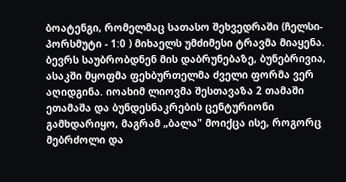ბოატენგი, რომელმაც სათასო შეხვედრაში (ჩელსი-პორსმუტი - 1:0 ) მიხაელს უმძიმესი ტრავმა მიაყენა. ბევრს საუბრობდნენ მის დაბრუნებაზე, ბუნებრივია, ასაკში მყოფმა ფეხბურთელმა ძველი ფორმა ვერ აღიდგინა. იოახიმ ლიოვმა შესთავაზა 2 თამაში ეთამაშა და ბუნდესნაკრების ცენტურიონი გამხდარიყო, მაგრამ „ბალა" მოიქცა ისე, როგორც მებრძოლი და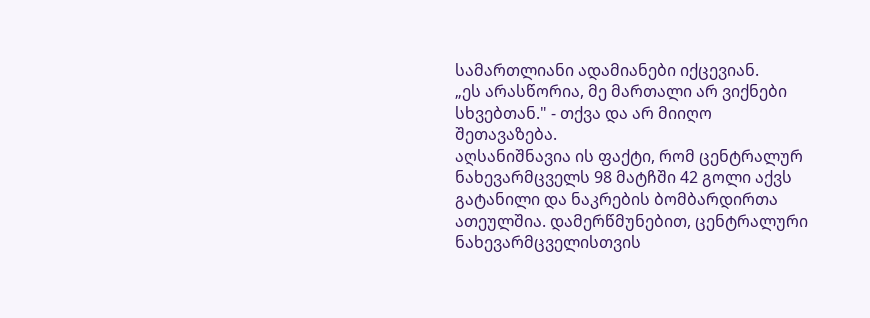სამართლიანი ადამიანები იქცევიან.
„ეს არასწორია, მე მართალი არ ვიქნები სხვებთან." - თქვა და არ მიიღო შეთავაზება.
აღსანიშნავია ის ფაქტი, რომ ცენტრალურ ნახევარმცველს 98 მატჩში 42 გოლი აქვს გატანილი და ნაკრების ბომბარდირთა ათეულშია. დამერწმუნებით, ცენტრალური ნახევარმცველისთვის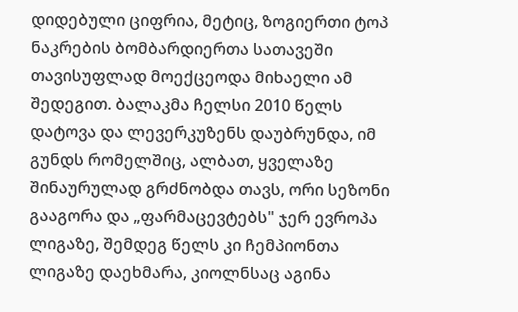დიდებული ციფრია, მეტიც, ზოგიერთი ტოპ ნაკრების ბომბარდიერთა სათავეში თავისუფლად მოექცეოდა მიხაელი ამ შედეგით. ბალაკმა ჩელსი 2010 წელს დატოვა და ლევერკუზენს დაუბრუნდა, იმ გუნდს რომელშიც, ალბათ, ყველაზე შინაურულად გრძნობდა თავს, ორი სეზონი გააგორა და „ფარმაცევტებს" ჯერ ევროპა ლიგაზე, შემდეგ წელს კი ჩემპიონთა ლიგაზე დაეხმარა, კიოლნსაც აგინა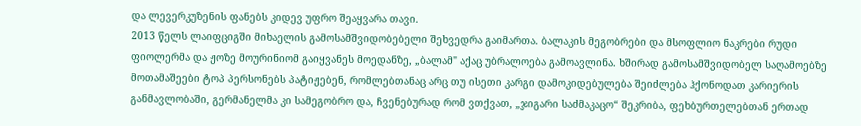და ლევერკუზენის ფანებს კიდევ უფრო შეაყვარა თავი.
2013 წელს ლაიფციგში მიხაელის გამოსამშვიდობებელი შეხვედრა გაიმართა. ბალაკის მეგობრები და მსოფლიო ნაკრები რუდი ფიოლერმა და ჟოზე მოურინიომ გაიყვანეს მოედანზე, „ბალამ" აქაც უბრალოება გამოავლინა. ხშირად გამოსამშვიდობელ საღამოებზე მოთამაშეები ტოპ პერსონებს პატიჟებენ, რომლებთანაც არც თუ ისეთი კარგი დამოკიდებულება შეიძლება ჰქონოდათ კარიერის განმავლობაში, გერმანელმა კი სამეგობრო და, ჩვენებურად რომ ვთქვათ, „ჯიგარი საძმაკაცო“ შეკრიბა, ფეხბურთელებთან ერთად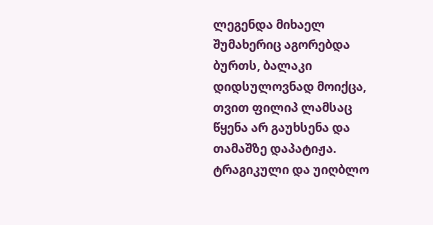ლეგენდა მიხაელ შუმახერიც აგორებდა ბურთს, ბალაკი დიდსულოვნად მოიქცა, თვით ფილიპ ლამსაც წყენა არ გაუხსენა და თამაშზე დაპატიჟა. ტრაგიკული და უიღბლო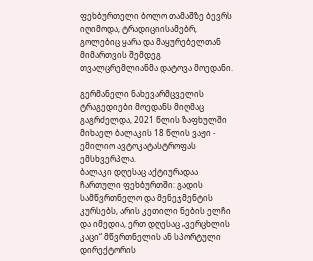ფეხბურთელი ბოლო თამაშზე ბევრს იღიმოდა, ტრადიციისამებრ, გოლებიც ყარა და მაყურებელთან მიმართვის შემდეგ თვალცრემლიანმა დატოვა მოედანი.

გერმანელი ნახევარმცველის ტრაგედიები მოედანს მიღმაც გაგრძელდა, 2021 წლის ზაფხულში მიხაელ ბალაკის 18 წლის ვაჟი - ემილიო ავტოკატასტროფას ემსხვერპლა.
ბალაკი დღესაც აქტიურადაა ჩართული ფეხბურთში: გადის სამწვრთნელო და მენეჯმენტის კურსებს, არის კეთილი ნების ელჩი და იმედია, ერთ დღესაც „ვერცხლის კაცი“ მწვრთნელის ან სპორტული დირექტორის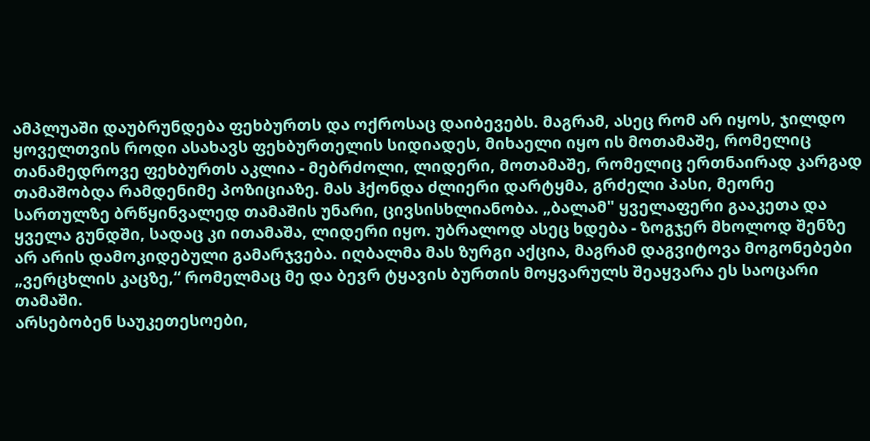ამპლუაში დაუბრუნდება ფეხბურთს და ოქროსაც დაიბევებს. მაგრამ, ასეც რომ არ იყოს, ჯილდო ყოველთვის როდი ასახავს ფეხბურთელის სიდიადეს, მიხაელი იყო ის მოთამაშე, რომელიც თანამედროვე ფეხბურთს აკლია - მებრძოლი, ლიდერი, მოთამაშე, რომელიც ერთნაირად კარგად თამაშობდა რამდენიმე პოზიციაზე. მას ჰქონდა ძლიერი დარტყმა, გრძელი პასი, მეორე სართულზე ბრწყინვალედ თამაშის უნარი, ცივსისხლიანობა. „ბალამ" ყველაფერი გააკეთა და ყველა გუნდში, სადაც კი ითამაშა, ლიდერი იყო. უბრალოდ ასეც ხდება - ზოგჯერ მხოლოდ შენზე არ არის დამოკიდებული გამარჯვება. იღბალმა მას ზურგი აქცია, მაგრამ დაგვიტოვა მოგონებები „ვერცხლის კაცზე,“ რომელმაც მე და ბევრ ტყავის ბურთის მოყვარულს შეაყვარა ეს საოცარი თამაში.
არსებობენ საუკეთესოები,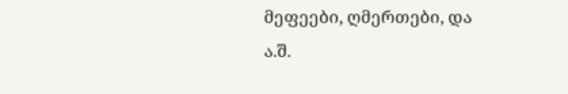მეფეები, ღმერთები, და ა.შ.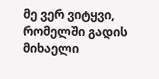მე ვერ ვიტყვი, რომელში გადის მიხაელი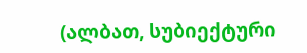(ალბათ, სუბიექტური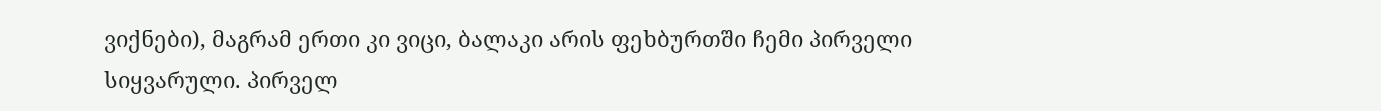ვიქნები), მაგრამ ერთი კი ვიცი, ბალაკი არის ფეხბურთში ჩემი პირველი სიყვარული. პირველ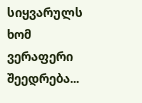სიყვარულს ხომ ვერაფერი შეედრება...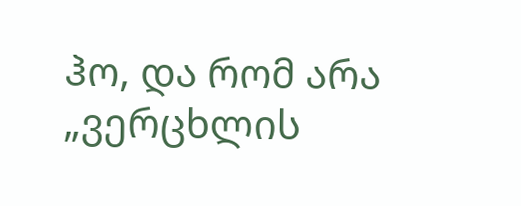ჰო, და რომ არა „ვერცხლის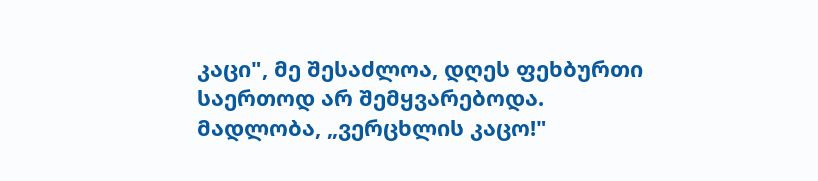კაცი", მე შესაძლოა, დღეს ფეხბურთი საერთოდ არ შემყვარებოდა.
მადლობა, „ვერცხლის კაცო!"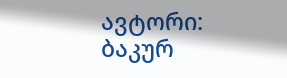ავტორი: ბაკურ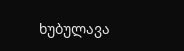ხუბულავა